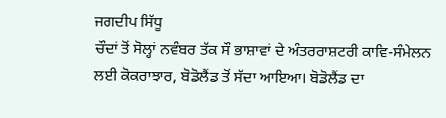ਜਗਦੀਪ ਸਿੱਧੂ
ਚੌਦਾਂ ਤੋਂ ਸੋਲ੍ਹਾਂ ਨਵੰਬਰ ਤੱਕ ਸੌ ਭਾਸ਼ਾਵਾਂ ਦੇ ਅੰਤਰਰਾਸ਼ਟਰੀ ਕਾਵਿ-ਸੰਮੇਲਨ ਲਈ ਕੋਕਰਾਝਾਰ, ਬੋਡੋਲੈਂਡ ਤੋਂ ਸੱਦਾ ਆਇਆ। ਬੋਡੋਲੈਂਡ ਦਾ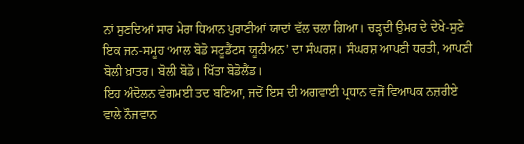ਨਾਂ ਸੁਣਦਿਆਂ ਸਾਰ ਮੇਰਾ ਧਿਆਨ ਪੁਰਾਣੀਆਂ ਯਾਦਾਂ ਵੱਲ ਚਲਾ ਗਿਆ। ਚੜ੍ਹਦੀ ਉਮਰ ਦੇ ਦੇਖੇ-ਸੁਣੇ ਇਕ ਜਨ-ਸਮੂਹ ‘ਆਲ ਬੋਡੋ ਸਟੂਡੈਂਟਸ ਯੂਨੀਅਨ’ ਦਾ ਸੰਘਰਸ਼। ਸੰਘਰਸ਼ ਆਪਣੀ ਧਰਤੀ, ਆਪਣੀ ਬੋਲੀ ਖ਼ਾਤਰ। ਬੋਲੀ ਬੋਡੋ। ਖਿੱਤਾ ਬੋਡੋਲੈਂਡ।
ਇਹ ਅੰਦੋਲਨ ਵੇਗਮਈ ਤਦ ਬਣਿਆ, ਜਦੋਂ ਇਸ ਦੀ ਅਗਵਾਈ ਪ੍ਰਧਾਨ ਵਜੋਂ ਵਿਆਪਕ ਨਜ਼ਰੀਏ ਵਾਲੇ ਨੌਜਵਾਨ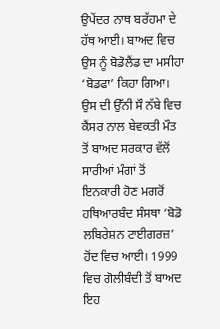ਉਪੇਂਦਰ ਨਾਥ ਬਰੱਹਮਾ ਦੇ ਹੱਥ ਆਈ। ਬਾਅਦ ਵਿਚ ਉਸ ਨੂੰ ਬੋਡੋਲੈਂਡ ਦਾ ਮਸੀਹਾ ‘ਬੋਡਫਾ’ ਕਿਹਾ ਗਿਆ। ਉਸ ਦੀ ਉੱਨੀ ਸੌ ਨੱਬੇ ਵਿਚ ਕੈਂਸਰ ਨਾਲ ਬੇਵਕਤੀ ਮੌਤ ਤੋਂ ਬਾਅਦ ਸਰਕਾਰ ਵੱਲੋਂ ਸਾਰੀਆਂ ਮੰਗਾਂ ਤੋਂ ਇਨਕਾਰੀ ਹੋਣ ਮਗਰੋਂ ਹਥਿਆਰਬੰਦ ਸੰਸਥਾ ‘ਬੋਡੋ ਲਬਿਰੇਸ਼ਨ ਟਾਈਗਰਜ਼’ ਹੋਂਦ ਵਿਚ ਆਈ। 1999 ਵਿਚ ਗੋਲੀਬੰਦੀ ਤੋਂ ਬਾਅਦ ਇਹ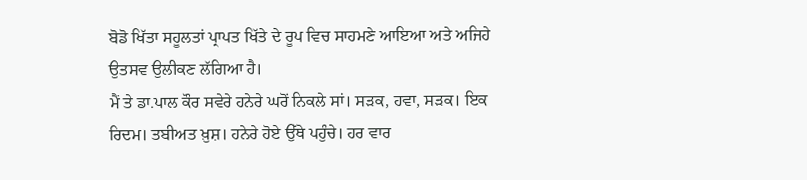ਬੋਡੋ ਖਿੱਤਾ ਸਹੂਲਤਾਂ ਪ੍ਰਾਪਤ ਖਿੱਤੇ ਦੇ ਰੂਪ ਵਿਚ ਸਾਹਮਣੇ ਆਇਆ ਅਤੇ ਅਜਿਹੇ ਉਤਸਵ ਉਲੀਕਣ ਲੱਗਿਆ ਹੈ।
ਮੈਂ ਤੇ ਡਾ.ਪਾਲ ਕੌਰ ਸਵੇਰੇ ਹਨੇਰੇ ਘਰੋਂ ਨਿਕਲੇ ਸਾਂ। ਸੜਕ, ਹਵਾ, ਸੜਕ। ਇਕ ਰਿਦਮ। ਤਬੀਅਤ ਖ਼ੁਸ਼। ਹਨੇਰੇ ਹੋਏ ਉੱਥੇ ਪਹੁੰਚੇ। ਹਰ ਵਾਰ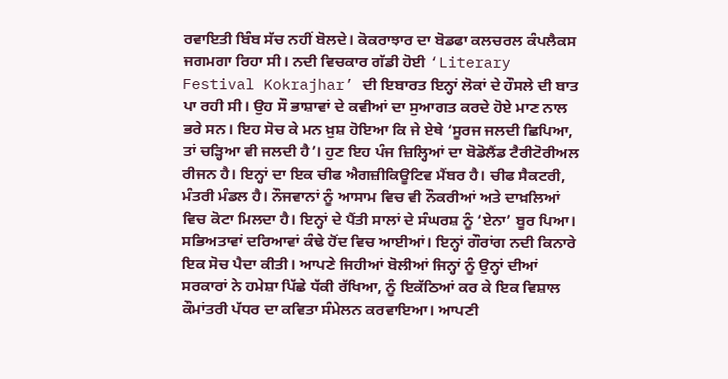ਰਵਾਇਤੀ ਬਿੰਬ ਸੱਚ ਨਹੀਂ ਬੋਲਦੇ। ਕੋਕਰਾਝਾਰ ਦਾ ਬੋਡਫਾ ਕਲਚਰਲ ਕੰਪਲੈਕਸ ਜਗਮਗਾ ਰਿਹਾ ਸੀ। ਨਦੀ ਵਿਚਕਾਰ ਗੱਡੀ ਹੋਈ ‘Literary Festival Kokrajhar’ ਦੀ ਇਬਾਰਤ ਇਨ੍ਹਾਂ ਲੋਕਾਂ ਦੇ ਹੌਸਲੇ ਦੀ ਬਾਤ ਪਾ ਰਹੀ ਸੀ। ਉਹ ਸੌ ਭਾਸ਼ਾਵਾਂ ਦੇ ਕਵੀਆਂ ਦਾ ਸੁਆਗਤ ਕਰਦੇ ਹੋਏ ਮਾਣ ਨਾਲ ਭਰੇ ਸਨ। ਇਹ ਸੋਚ ਕੇ ਮਨ ਖ਼ੁਸ਼ ਹੋਇਆ ਕਿ ਜੇ ਏਥੇ ‘ਸੂਰਜ ਜਲਦੀ ਛਿਪਿਆ, ਤਾਂ ਚੜ੍ਹਿਆ ਵੀ ਜਲਦੀ ਹੈ’। ਹੁਣ ਇਹ ਪੰਜ ਜ਼ਿਲ੍ਹਿਆਂ ਦਾ ਬੋਡੋਲੈਂਡ ਟੈਰੀਟੋਰੀਅਲ ਰੀਜਨ ਹੈ। ਇਨ੍ਹਾਂ ਦਾ ਇਕ ਚੀਫ ਐਗਜ਼ੀਕਿਊਟਿਵ ਮੈਂਬਰ ਹੈ। ਚੀਫ ਸੈਕਟਰੀ, ਮੰਤਰੀ ਮੰਡਲ ਹੈ। ਨੌਜਵਾਨਾਂ ਨੂੰ ਆਸਾਮ ਵਿਚ ਵੀ ਨੌਕਰੀਆਂ ਅਤੇ ਦਾਖ਼ਲਿਆਂ ਵਿਚ ਕੋਟਾ ਮਿਲਦਾ ਹੈ। ਇਨ੍ਹਾਂ ਦੇ ਪੈਂਤੀ ਸਾਲਾਂ ਦੇ ਸੰਘਰਸ਼ ਨੂੰ ‘ਏਨਾ’ ਬੂਰ ਪਿਆ।
ਸਭਿਅਤਾਵਾਂ ਦਰਿਆਵਾਂ ਕੰਢੇ ਹੋਂਦ ਵਿਚ ਆਈਆਂ। ਇਨ੍ਹਾਂ ਗੌਰਾਂਗ ਨਦੀ ਕਿਨਾਰੇ ਇਕ ਸੋਚ ਪੈਦਾ ਕੀਤੀ। ਆਪਣੇ ਜਿਹੀਆਂ ਬੋਲੀਆਂ ਜਿਨ੍ਹਾਂ ਨੂੰ ਉਨ੍ਹਾਂ ਦੀਆਂ ਸਰਕਾਰਾਂ ਨੇ ਹਮੇਸ਼ਾ ਪਿੱਛੇ ਧੱਕੀ ਰੱਖਿਆ, ਨੂੰ ਇਕੱਠਿਆਂ ਕਰ ਕੇ ਇਕ ਵਿਸ਼ਾਲ ਕੌਮਾਂਤਰੀ ਪੱਧਰ ਦਾ ਕਵਿਤਾ ਸੰਮੇਲਨ ਕਰਵਾਇਆ। ਆਪਣੀ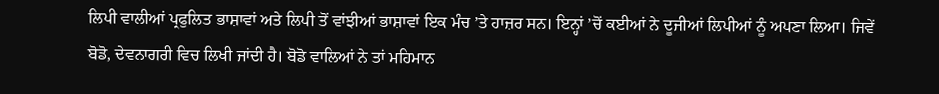ਲਿਪੀ ਵਾਲੀਆਂ ਪ੍ਰਫੁਲਿਤ ਭਾਸ਼ਾਵਾਂ ਅਤੇ ਲਿਪੀ ਤੋਂ ਵਾਂਝੀਆਂ ਭਾਸ਼ਾਵਾਂ ਇਕ ਮੰਚ ’ਤੇ ਹਾਜ਼ਰ ਸਨ। ਇਨ੍ਹਾਂ ’ਚੋਂ ਕਈਆਂ ਨੇ ਦੂਜੀਆਂ ਲਿਪੀਆਂ ਨੂੰ ਅਪਣਾ ਲਿਆ। ਜਿਵੇਂ ਬੋਡੋ, ਦੇਵਨਾਗਰੀ ਵਿਚ ਲਿਖੀ ਜਾਂਦੀ ਹੈ। ਬੋਡੋ ਵਾਲਿਆਂ ਨੇ ਤਾਂ ਮਹਿਮਾਨ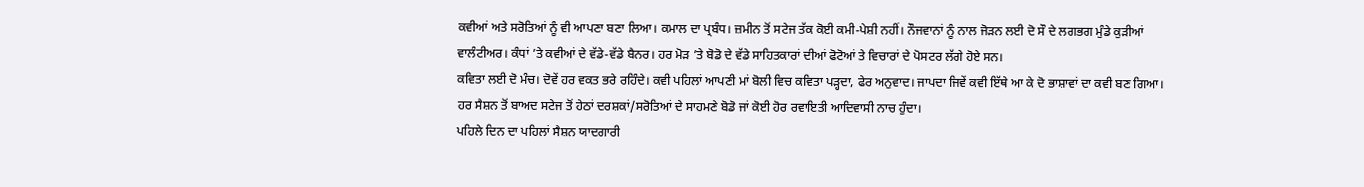ਕਵੀਆਂ ਅਤੇ ਸਰੋਤਿਆਂ ਨੂੰ ਵੀ ਆਪਣਾ ਬਣਾ ਲਿਆ। ਕਮਾਲ ਦਾ ਪ੍ਰਬੰਧ। ਜ਼ਮੀਨ ਤੋਂ ਸਟੇਜ ਤੱਕ ਕੋਈ ਕਮੀ-ਪੇਸ਼ੀ ਨਹੀਂ। ਨੌਜਵਾਨਾਂ ਨੂੰ ਨਾਲ ਜੋੜਨ ਲਈ ਦੋ ਸੌ ਦੇ ਲਗਭਗ ਮੁੰਡੇ ਕੁੜੀਆਂ ਵਾਲੰਟੀਅਰ। ਕੰਧਾਂ ’ਤੇ ਕਵੀਆਂ ਦੇ ਵੱਡੇ-ਵੱਡੇ ਬੈਨਰ। ਹਰ ਮੋੜ ’ਤੇ ਬੋਡੋ ਦੇ ਵੱਡੇ ਸਾਹਿਤਕਾਰਾਂ ਦੀਆਂ ਫੋਟੋਆਂ ਤੇ ਵਿਚਾਰਾਂ ਦੇ ਪੋਸਟਰ ਲੱਗੇ ਹੋਏ ਸਨ।
ਕਵਿਤਾ ਲਈ ਦੋ ਮੰਚ। ਦੋਵੇਂ ਹਰ ਵਕਤ ਭਰੇ ਰਹਿੰਦੇ। ਕਵੀ ਪਹਿਲਾਂ ਆਪਣੀ ਮਾਂ ਬੋਲੀ ਵਿਚ ਕਵਿਤਾ ਪੜ੍ਹਦਾ, ਫੇਰ ਅਨੁਵਾਦ। ਜਾਪਦਾ ਜਿਵੇਂ ਕਵੀ ਇੱਥੇ ਆ ਕੇ ਦੋ ਭਾਸ਼ਾਵਾਂ ਦਾ ਕਵੀ ਬਣ ਗਿਆ। ਹਰ ਸੈਸ਼ਨ ਤੋਂ ਬਾਅਦ ਸਟੇਜ ਤੋਂ ਹੇਠਾਂ ਦਰਸ਼ਕਾਂ/ਸਰੋਤਿਆਂ ਦੇ ਸਾਹਮਣੇ ਬੋਡੋ ਜਾਂ ਕੋਈ ਹੋਰ ਰਵਾਇਤੀ ਆਦਿਵਾਸੀ ਨਾਚ ਹੁੰਦਾ।
ਪਹਿਲੇ ਦਿਨ ਦਾ ਪਹਿਲਾਂ ਸੈਸ਼ਨ ਯਾਦਗਾਰੀ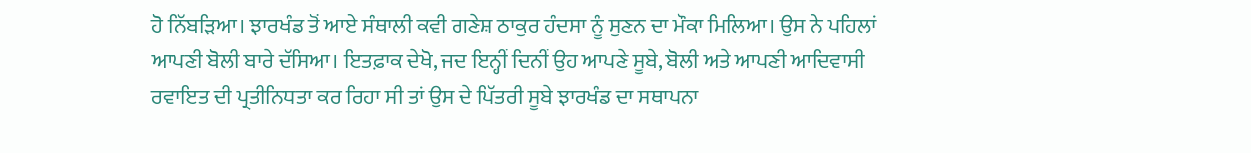ਹੋ ਨਿੱਬੜਿਆ। ਝਾਰਖੰਡ ਤੋਂ ਆਏ ਸੰਥਾਲੀ ਕਵੀ ਗਣੇਸ਼ ਠਾਕੁਰ ਹੰਦਸਾ ਨੂੰ ਸੁਣਨ ਦਾ ਮੌਕਾ ਮਿਲਿਆ। ਉਸ ਨੇ ਪਹਿਲਾਂ ਆਪਣੀ ਬੋਲੀ ਬਾਰੇ ਦੱਸਿਆ। ਇਤਫ਼ਾਕ ਦੇਖੋ, ਜਦ ਇਨ੍ਹੀਂ ਦਿਨੀਂ ਉਹ ਆਪਣੇ ਸੂਬੇ, ਬੋਲੀ ਅਤੇ ਆਪਣੀ ਆਦਿਵਾਸੀ ਰਵਾਇਤ ਦੀ ਪ੍ਰਤੀਨਿਧਤਾ ਕਰ ਰਿਹਾ ਸੀ ਤਾਂ ਉਸ ਦੇ ਪਿੱਤਰੀ ਸੂਬੇ ਝਾਰਖੰਡ ਦਾ ਸਥਾਪਨਾ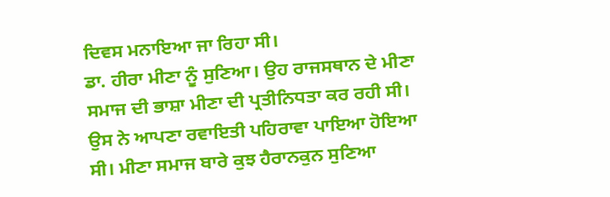ਦਿਵਸ ਮਨਾਇਆ ਜਾ ਰਿਹਾ ਸੀ।
ਡਾ. ਹੀਰਾ ਮੀਣਾ ਨੂੰ ਸੁਣਿਆ। ਉਹ ਰਾਜਸਥਾਨ ਦੇ ਮੀਣਾ ਸਮਾਜ ਦੀ ਭਾਸ਼ਾ ਮੀਣਾ ਦੀ ਪ੍ਰਤੀਨਿਧਤਾ ਕਰ ਰਹੀ ਸੀ। ਉਸ ਨੇ ਆਪਣਾ ਰਵਾਇਤੀ ਪਹਿਰਾਵਾ ਪਾਇਆ ਹੋਇਆ ਸੀ। ਮੀਣਾ ਸਮਾਜ ਬਾਰੇ ਕੁਝ ਹੈਰਾਨਕੁਨ ਸੁਣਿਆ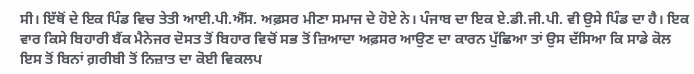ਸੀ। ਇੱਥੋਂ ਦੇ ਇਕ ਪਿੰਡ ਵਿਚ ਤੇਤੀ ਆਈ.ਪੀ.ਐੱਸ. ਅਫ਼ਸਰ ਮੀਣਾ ਸਮਾਜ ਦੇ ਹੋਏ ਨੇ। ਪੰਜਾਬ ਦਾ ਇਕ ਏ.ਡੀ.ਜੀ.ਪੀ. ਵੀ ਉਸੇ ਪਿੰਡ ਦਾ ਹੈ। ਇਕ ਵਾਰ ਕਿਸੇ ਬਿਹਾਰੀ ਬੈਂਕ ਮੈਨੇਜਰ ਦੋਸਤ ਤੋਂ ਬਿਹਾਰ ਵਿਚੋਂ ਸਭ ਤੋਂ ਜ਼ਿਆਦਾ ਅਫ਼ਸਰ ਆਉਣ ਦਾ ਕਾਰਨ ਪੁੱਛਿਆ ਤਾਂ ਉਸ ਦੱਸਿਆ ਕਿ ਸਾਡੇ ਕੋਲ ਇਸ ਤੋਂ ਬਿਨਾਂ ਗ਼ਰੀਬੀ ਤੋਂ ਨਿਜ਼ਾਤ ਦਾ ਕੋਈ ਵਿਕਲਪ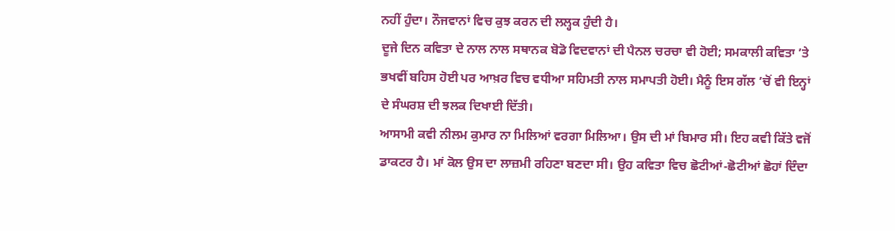ਨਹੀਂ ਹੁੰਦਾ। ਨੌਜਵਾਨਾਂ ਵਿਚ ਕੁਝ ਕਰਨ ਦੀ ਲਲ੍ਹਕ ਹੁੰਦੀ ਹੈ।
ਦੂਜੇ ਦਿਨ ਕਵਿਤਾ ਦੇ ਨਾਲ ਨਾਲ ਸਥਾਨਕ ਬੋਡੋ ਵਿਦਵਾਨਾਂ ਦੀ ਪੈਨਲ ਚਰਚਾ ਵੀ ਹੋਈ; ਸਮਕਾਲੀ ਕਵਿਤਾ ’ਤੇ ਭਖਵੀਂ ਬਹਿਸ ਹੋਈ ਪਰ ਆਖ਼ਰ ਵਿਚ ਵਧੀਆ ਸਹਿਮਤੀ ਨਾਲ ਸਮਾਪਤੀ ਹੋਈ। ਮੈਨੂੰ ਇਸ ਗੱਲ ’ਚੋਂ ਵੀ ਇਨ੍ਹਾਂ ਦੇ ਸੰਘਰਸ਼ ਦੀ ਝਲਕ ਦਿਖਾਈ ਦਿੱਤੀ।
ਆਸਾਮੀ ਕਵੀ ਨੀਲਮ ਕੁਮਾਰ ਨਾ ਮਿਲਿਆਂ ਵਰਗਾ ਮਿਲਿਆ। ਉਸ ਦੀ ਮਾਂ ਬਿਮਾਰ ਸੀ। ਇਹ ਕਵੀ ਕਿੱਤੇ ਵਜੋਂ ਡਾਕਟਰ ਹੈ। ਮਾਂ ਕੋਲ ਉਸ ਦਾ ਲਾਜ਼ਮੀ ਰਹਿਣਾ ਬਣਦਾ ਸੀ। ਉਹ ਕਵਿਤਾ ਵਿਚ ਛੋਟੀਆਂ-ਛੋਟੀਆਂ ਛੋਹਾਂ ਦਿੰਦਾ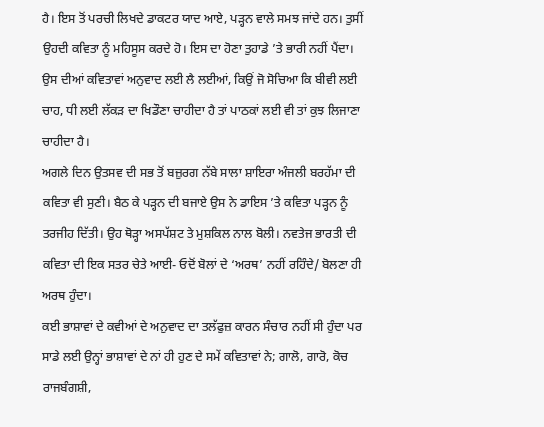ਹੈ। ਇਸ ਤੋਂ ਪਰਚੀ ਲਿਖਦੇ ਡਾਕਟਰ ਯਾਦ ਆਏ, ਪੜ੍ਹਨ ਵਾਲੇ ਸਮਝ ਜਾਂਦੇ ਹਨ। ਤੁਸੀਂ ਉਹਦੀ ਕਵਿਤਾ ਨੂੰ ਮਹਿਸੂਸ ਕਰਦੇ ਹੋ। ਇਸ ਦਾ ਹੋਣਾ ਤੁਹਾਡੇ ’ਤੇ ਭਾਰੀ ਨਹੀਂ ਪੈਂਦਾ। ਉਸ ਦੀਆਂ ਕਵਿਤਾਵਾਂ ਅਨੁਵਾਦ ਲਈ ਲੈ ਲਈਆਂ, ਕਿਉਂ ਜੋ ਸੋਚਿਆ ਕਿ ਬੀਵੀ ਲਈ ਚਾਹ, ਧੀ ਲਈ ਲੱਕੜ ਦਾ ਖਿਡੌਣਾ ਚਾਹੀਦਾ ਹੈ ਤਾਂ ਪਾਠਕਾਂ ਲਈ ਵੀ ਤਾਂ ਕੁਝ ਲਿਜਾਣਾ ਚਾਹੀਦਾ ਹੈ।
ਅਗਲੇ ਦਿਨ ਉਤਸਵ ਦੀ ਸਭ ਤੋਂ ਬਜ਼ੁਰਗ ਨੱਬੇ ਸਾਲਾ ਸ਼ਾਇਰਾ ਅੰਜਲੀ ਬਰਹੱਮਾ ਦੀ ਕਵਿਤਾ ਵੀ ਸੁਣੀ। ਬੈਠ ਕੇ ਪੜ੍ਹਨ ਦੀ ਬਜਾਏ ਉਸ ਨੇ ਡਾਇਸ ’ਤੇ ਕਵਿਤਾ ਪੜ੍ਹਨ ਨੂੰ ਤਰਜੀਹ ਦਿੱਤੀ। ਉਹ ਥੋੜ੍ਹਾ ਅਸਪੱਸ਼ਟ ਤੇ ਮੁਸ਼ਕਿਲ ਨਾਲ ਬੋਲੀ। ਨਵਤੇਜ ਭਾਰਤੀ ਦੀ ਕਵਿਤਾ ਦੀ ਇਕ ਸਤਰ ਚੇਤੇ ਆਈ- ਓਦੋਂ ਬੋਲਾਂ ਦੇ ‘ਅਰਥ’ ਨਹੀਂ ਰਹਿੰਦੇ/ ਬੋਲਣਾ ਹੀ ਅਰਥ ਹੁੰਦਾ।
ਕਈ ਭਾਸ਼ਾਵਾਂ ਦੇ ਕਵੀਆਂ ਦੇ ਅਨੁਵਾਦ ਦਾ ਤਲੱਫੁਜ਼ ਕਾਰਨ ਸੰਚਾਰ ਨਹੀਂ ਸੀ ਹੁੰਦਾ ਪਰ ਸਾਡੇ ਲਈ ਉਨ੍ਹਾਂ ਭਾਸ਼ਾਵਾਂ ਦੇ ਨਾਂ ਹੀ ਹੁਣ ਦੇ ਸਮੇਂ ਕਵਿਤਾਵਾਂ ਨੇ; ਗਾਲੋ, ਗਾਰੋ, ਕੋਚ ਰਾਜਬੰਗਸ਼ੀ,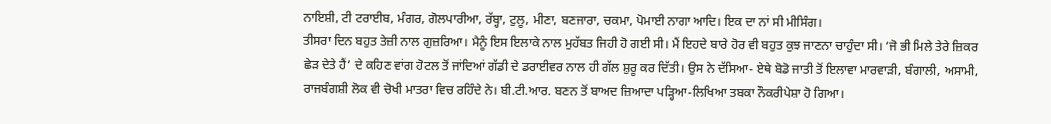ਨਾਇਸ਼ੀ, ਟੀ ਟਰਾਈਬ, ਮੰਗਰ, ਗੋਲਪਾਰੀਆ, ਰੱਬ੍ਹਾ, ਟੁਲੂ, ਮੀਣਾ, ਬਣਜਾਰਾ, ਚਕਮਾ, ਪੋਮਾਈ ਨਾਗਾ ਆਦਿ। ਇਕ ਦਾ ਨਾਂ ਸੀ ਮੀਸਿੰਗ।
ਤੀਸਰਾ ਦਿਨ ਬਹੁਤ ਤੇਜ਼ੀ ਨਾਲ ਗੁਜ਼ਰਿਆ। ਮੈਨੂੰ ਇਸ ਇਲਾਕੇ ਨਾਲ ਮੁਹੱਬਤ ਜਿਹੀ ਹੋ ਗਈ ਸੀ। ਮੈਂ ਇਹਦੇ ਬਾਰੇ ਹੋਰ ਵੀ ਬਹੁਤ ਕੁਝ ਜਾਣਨਾ ਚਾਹੁੰਦਾ ਸੀ। ‘ਜੋ ਭੀ ਮਿਲੇ ਤੇਰੇ ਜ਼ਿਕਰ ਛੇੜ ਦੇਤੇ ਹੈਂ’ ਦੇ ਕਹਿਣ ਵਾਂਗ ਹੋਟਲ ਤੋਂ ਜਾਂਦਿਆਂ ਗੱਡੀ ਦੇ ਡਰਾਈਵਰ ਨਾਲ ਹੀ ਗੱਲ ਸ਼ੁਰੂ ਕਰ ਦਿੱਤੀ। ਉਸ ਨੇ ਦੱਸਿਆ- ਏਥੇ ਬੋਡੋ ਜਾਤੀ ਤੋਂ ਇਲਾਵਾ ਮਾਰਵਾੜੀ, ਬੰਗਾਲੀ, ਅਸਾਮੀ, ਰਾਜਬੰਗਸ਼ੀ ਲੋਕ ਵੀ ਚੋਖੀ ਮਾਤਰਾ ਵਿਚ ਰਹਿੰਦੇ ਨੇ। ਬੀ.ਟੀ.ਆਰ. ਬਣਨ ਤੋਂ ਬਾਅਦ ਜ਼ਿਆਦਾ ਪੜ੍ਹਿਆ-ਲਿਖਿਆ ਤਬਕਾ ਨੌਕਰੀਪੇਸ਼ਾ ਹੋ ਗਿਆ।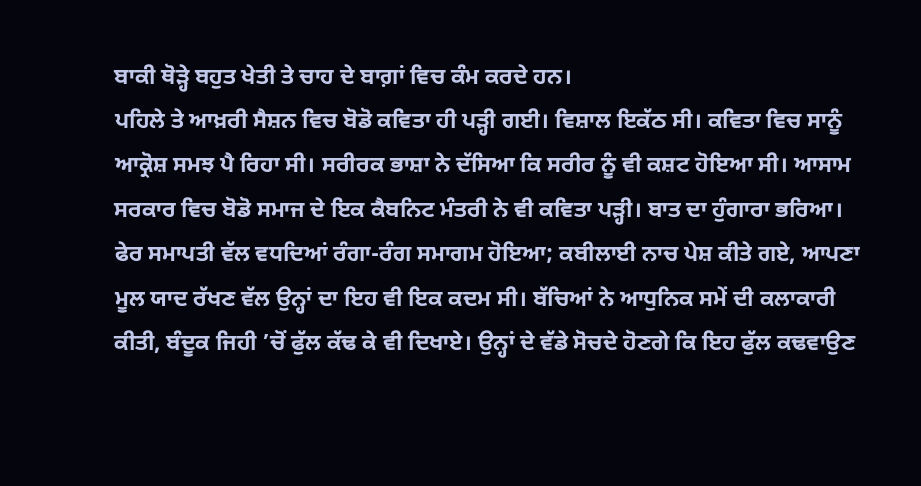ਬਾਕੀ ਥੋੜ੍ਹੇ ਬਹੁਤ ਖੇਤੀ ਤੇ ਚਾਹ ਦੇ ਬਾਗ਼ਾਂ ਵਿਚ ਕੰਮ ਕਰਦੇ ਹਨ।
ਪਹਿਲੇ ਤੇ ਆਖ਼ਰੀ ਸੈਸ਼ਨ ਵਿਚ ਬੋਡੋ ਕਵਿਤਾ ਹੀ ਪੜ੍ਹੀ ਗਈ। ਵਿਸ਼ਾਲ ਇਕੱਠ ਸੀ। ਕਵਿਤਾ ਵਿਚ ਸਾਨੂੰ ਆਕ੍ਰੋਸ਼ ਸਮਝ ਪੈ ਰਿਹਾ ਸੀ। ਸਰੀਰਕ ਭਾਸ਼ਾ ਨੇ ਦੱਸਿਆ ਕਿ ਸਰੀਰ ਨੂੰ ਵੀ ਕਸ਼ਟ ਹੋਇਆ ਸੀ। ਆਸਾਮ ਸਰਕਾਰ ਵਿਚ ਬੋਡੋ ਸਮਾਜ ਦੇ ਇਕ ਕੈਬਨਿਟ ਮੰਤਰੀ ਨੇ ਵੀ ਕਵਿਤਾ ਪੜ੍ਹੀ। ਬਾਤ ਦਾ ਹੁੰਗਾਰਾ ਭਰਿਆ।
ਫੇਰ ਸਮਾਪਤੀ ਵੱਲ ਵਧਦਿਆਂ ਰੰਗਾ-ਰੰਗ ਸਮਾਗਮ ਹੋਇਆ; ਕਬੀਲਾਈ ਨਾਚ ਪੇਸ਼ ਕੀਤੇ ਗਏ, ਆਪਣਾ ਮੂਲ ਯਾਦ ਰੱਖਣ ਵੱਲ ਉਨ੍ਹਾਂ ਦਾ ਇਹ ਵੀ ਇਕ ਕਦਮ ਸੀ। ਬੱਚਿਆਂ ਨੇ ਆਧੁਨਿਕ ਸਮੇਂ ਦੀ ਕਲਾਕਾਰੀ ਕੀਤੀ, ਬੰਦੂਕ ਜਿਹੀ ’ਚੋਂ ਫੁੱਲ ਕੱਢ ਕੇ ਵੀ ਦਿਖਾਏ। ਉਨ੍ਹਾਂ ਦੇ ਵੱਡੇ ਸੋਚਦੇ ਹੋਣਗੇ ਕਿ ਇਹ ਫੁੱਲ ਕਢਵਾਉਣ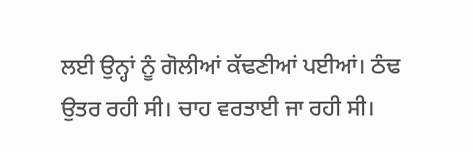ਲਈ ਉਨ੍ਹਾਂ ਨੂੰ ਗੋਲੀਆਂ ਕੱਢਣੀਆਂ ਪਈਆਂ। ਠੰਢ ਉਤਰ ਰਹੀ ਸੀ। ਚਾਹ ਵਰਤਾਈ ਜਾ ਰਹੀ ਸੀ।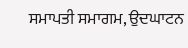ਸਮਾਪਤੀ ਸਮਾਗਮ, ਉਦਘਾਟਨ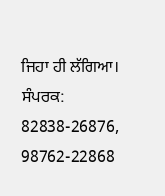ਜਿਹਾ ਹੀ ਲੱਗਿਆ।
ਸੰਪਰਕ: 82838-26876, 98762-22868